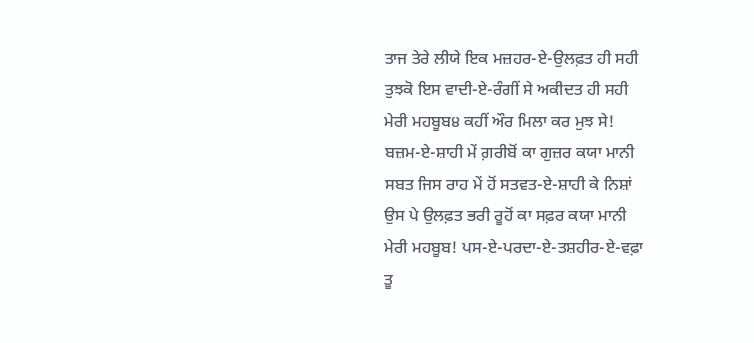ਤਾਜ ਤੇਰੇ ਲੀਯੇ ਇਕ ਮਜ਼ਹਰ-ਏ-ਉਲਫ਼ਤ ਹੀ ਸਹੀ
ਤੁਝਕੋ ਇਸ ਵਾਦੀ-ਏ-ਰੰਗੀਂ ਸੇ ਅਕੀਦਤ ਹੀ ਸਹੀ
ਮੇਰੀ ਮਹਬੂਬ੪ ਕਹੀਂ ਔਰ ਮਿਲਾ ਕਰ ਮੁਝ ਸੇ!
ਬਜ਼ਮ-ਏ-ਸ਼ਾਹੀ ਮੇਂ ਗ਼ਰੀਬੋਂ ਕਾ ਗੁਜ਼ਰ ਕਯਾ ਮਾਨੀ
ਸਬਤ ਜਿਸ ਰਾਹ ਮੇਂ ਹੋਂ ਸਤਵਤ-ਏ-ਸ਼ਾਹੀ ਕੇ ਨਿਸ਼ਾਂ
ਉਸ ਪੇ ਉਲਫ਼ਤ ਭਰੀ ਰੂਹੋਂ ਕਾ ਸਫ਼ਰ ਕਯਾ ਮਾਨੀ
ਮੇਰੀ ਮਹਬੂਬ! ਪਸ-ਏ-ਪਰਦਾ-ਏ-ਤਸ਼ਹੀਰ-ਏ-ਵਫ਼ਾ
ਤੂ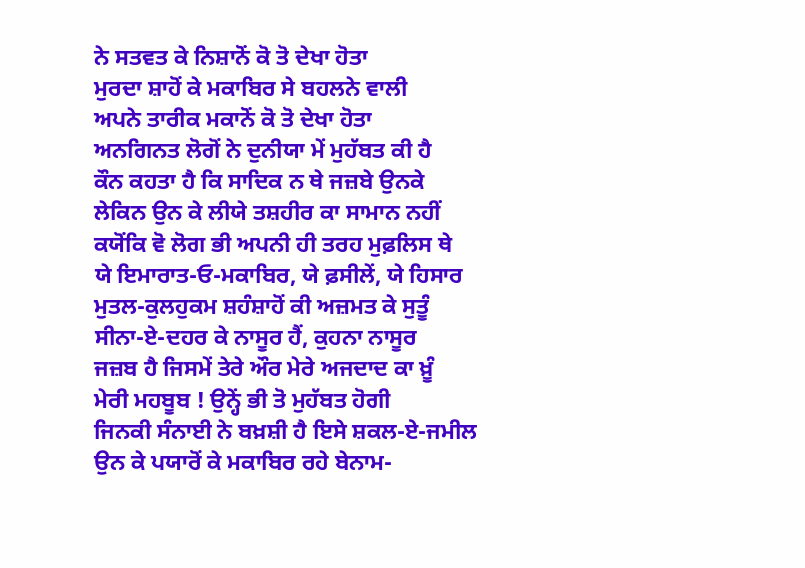ਨੇ ਸਤਵਤ ਕੇ ਨਿਸ਼ਾਨੋਂ ਕੋ ਤੋ ਦੇਖਾ ਹੋਤਾ
ਮੁਰਦਾ ਸ਼ਾਹੋਂ ਕੇ ਮਕਾਬਿਰ ਸੇ ਬਹਲਨੇ ਵਾਲੀ
ਅਪਨੇ ਤਾਰੀਕ ਮਕਾਨੋਂ ਕੋ ਤੋ ਦੇਖਾ ਹੋਤਾ
ਅਨਗਿਨਤ ਲੋਗੋਂ ਨੇ ਦੁਨੀਯਾ ਮੇਂ ਮੁਹੱਬਤ ਕੀ ਹੈ
ਕੌਨ ਕਹਤਾ ਹੈ ਕਿ ਸਾਦਿਕ ਨ ਥੇ ਜਜ਼ਬੇ ਉਨਕੇ
ਲੇਕਿਨ ਉਨ ਕੇ ਲੀਯੇ ਤਸ਼ਹੀਰ ਕਾ ਸਾਮਾਨ ਨਹੀਂ
ਕਯੋਂਕਿ ਵੋ ਲੋਗ ਭੀ ਅਪਨੀ ਹੀ ਤਰਹ ਮੁਫ਼ਲਿਸ ਥੇ
ਯੇ ਇਮਾਰਾਤ-ਓ-ਮਕਾਬਿਰ, ਯੇ ਫ਼ਸੀਲੇਂ, ਯੇ ਹਿਸਾਰ
ਮੁਤਲ-ਕੁਲਹੁਕਮ ਸ਼ਹੰਸ਼ਾਹੋਂ ਕੀ ਅਜ਼ਮਤ ਕੇ ਸੁਤੂੰ
ਸੀਨਾ-ਏ-ਦਹਰ ਕੇ ਨਾਸੂਰ ਹੈਂ, ਕੁਹਨਾ ਨਾਸੂਰ
ਜਜ਼ਬ ਹੈ ਜਿਸਮੇਂ ਤੇਰੇ ਔਰ ਮੇਰੇ ਅਜਦਾਦ ਕਾ ਖ਼ੂੰ
ਮੇਰੀ ਮਹਬੂਬ ! ਉਨ੍ਹੇਂ ਭੀ ਤੋ ਮੁਹੱਬਤ ਹੋਗੀ
ਜਿਨਕੀ ਸੰਨਾਈ ਨੇ ਬਖ਼ਸ਼ੀ ਹੈ ਇਸੇ ਸ਼ਕਲ-ਏ-ਜਮੀਲ
ਉਨ ਕੇ ਪਯਾਰੋਂ ਕੇ ਮਕਾਬਿਰ ਰਹੇ ਬੇਨਾਮ-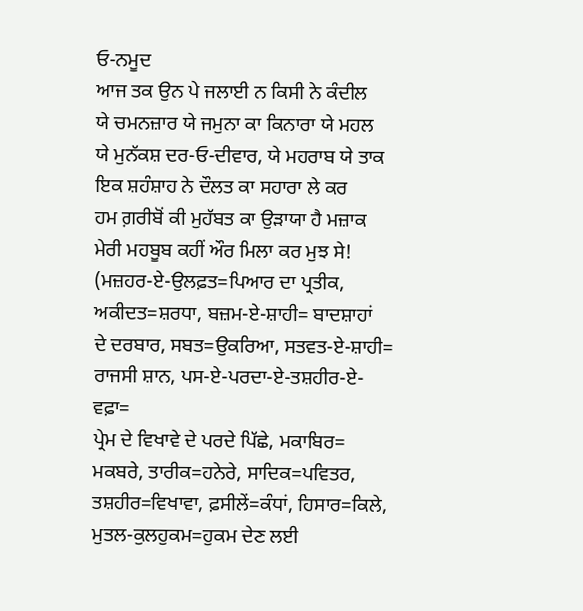ਓ-ਨਮੂਦ
ਆਜ ਤਕ ਉਨ ਪੇ ਜਲਾਈ ਨ ਕਿਸੀ ਨੇ ਕੰਦੀਲ
ਯੇ ਚਮਨਜ਼ਾਰ ਯੇ ਜਮੁਨਾ ਕਾ ਕਿਨਾਰਾ ਯੇ ਮਹਲ
ਯੇ ਮੁਨੱਕਸ਼ ਦਰ-ਓ-ਦੀਵਾਰ, ਯੇ ਮਹਰਾਬ ਯੇ ਤਾਕ
ਇਕ ਸ਼ਹੰਸ਼ਾਹ ਨੇ ਦੌਲਤ ਕਾ ਸਹਾਰਾ ਲੇ ਕਰ
ਹਮ ਗ਼ਰੀਬੋਂ ਕੀ ਮੁਹੱਬਤ ਕਾ ਉੜਾਯਾ ਹੈ ਮਜ਼ਾਕ
ਮੇਰੀ ਮਹਬੂਬ ਕਹੀਂ ਔਰ ਮਿਲਾ ਕਰ ਮੁਝ ਸੇ!
(ਮਜ਼ਹਰ-ਏ-ਉਲਫ਼ਤ=ਪਿਆਰ ਦਾ ਪ੍ਰਤੀਕ,
ਅਕੀਦਤ=ਸ਼ਰਧਾ, ਬਜ਼ਮ-ਏ-ਸ਼ਾਹੀ= ਬਾਦਸ਼ਾਹਾਂ
ਦੇ ਦਰਬਾਰ, ਸਬਤ=ਉਕਰਿਆ, ਸਤਵਤ-ਏ-ਸ਼ਾਹੀ=
ਰਾਜਸੀ ਸ਼ਾਨ, ਪਸ-ਏ-ਪਰਦਾ-ਏ-ਤਸ਼ਹੀਰ-ਏ-ਵਫ਼ਾ=
ਪ੍ਰੇਮ ਦੇ ਵਿਖਾਵੇ ਦੇ ਪਰਦੇ ਪਿੱਛੇ, ਮਕਾਬਿਰ=
ਮਕਬਰੇ, ਤਾਰੀਕ=ਹਨੇਰੇ, ਸਾਦਿਕ=ਪਵਿਤਰ,
ਤਸ਼ਹੀਰ=ਵਿਖਾਵਾ, ਫ਼ਸੀਲੇਂ=ਕੰਧਾਂ, ਹਿਸਾਰ=ਕਿਲੇ,
ਮੁਤਲ-ਕੁਲਹੁਕਮ=ਹੁਕਮ ਦੇਣ ਲਈ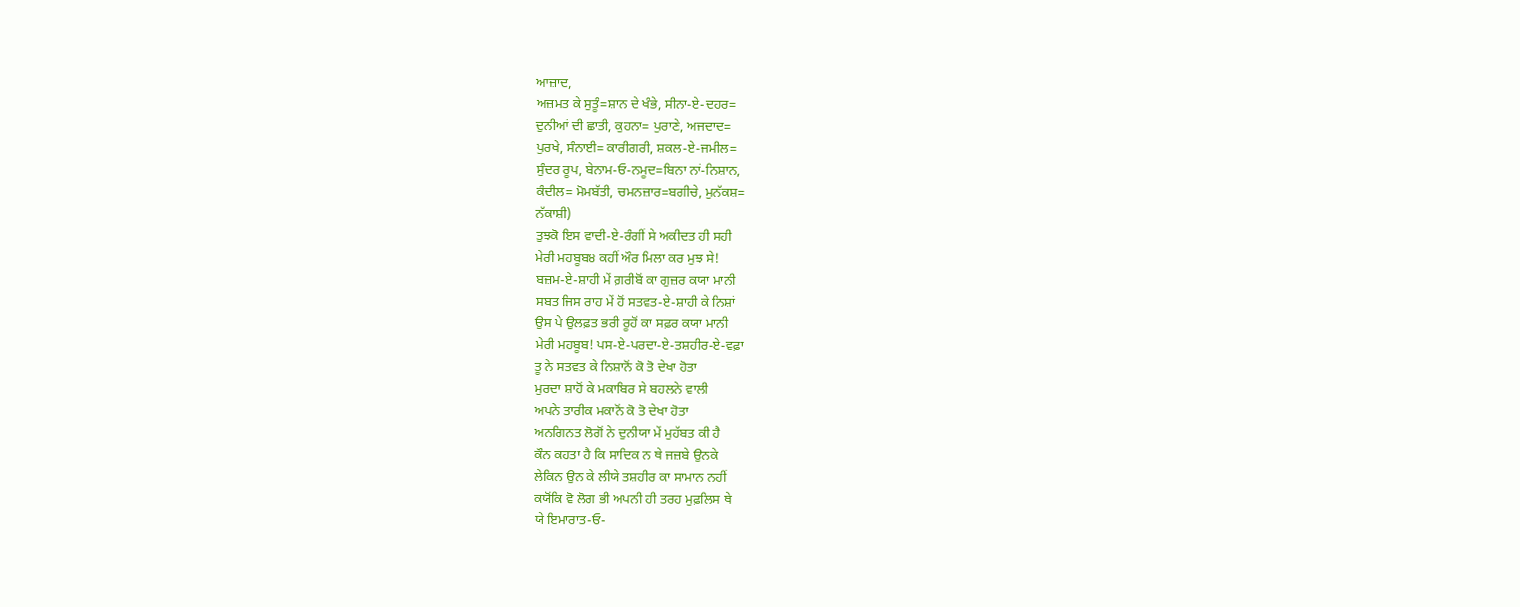ਆਜ਼ਾਦ,
ਅਜ਼ਮਤ ਕੇ ਸੁਤੂੰ=ਸ਼ਾਨ ਦੇ ਖੰਭੇ, ਸੀਨਾ-ਏ-ਦਹਰ=
ਦੁਨੀਆਂ ਦੀ ਛਾਤੀ, ਕੁਹਨਾ= ਪੁਰਾਣੇ, ਅਜਦਾਦ=
ਪੁਰਖੇ, ਸੰਨਾਈ= ਕਾਰੀਗਰੀ, ਸ਼ਕਲ-ਏ-ਜਮੀਲ=
ਸੁੰਦਰ ਰੂਪ, ਬੇਨਾਮ-ਓ-ਨਮੂਦ=ਬਿਨਾ ਨਾਂ-ਨਿਸ਼ਾਨ,
ਕੰਦੀਲ= ਮੋਮਬੱਤੀ, ਚਮਨਜ਼ਾਰ=ਬਗੀਚੇ, ਮੁਨੱਕਸ਼=
ਨੱਕਾਸ਼ੀ)
ਤੁਝਕੋ ਇਸ ਵਾਦੀ-ਏ-ਰੰਗੀਂ ਸੇ ਅਕੀਦਤ ਹੀ ਸਹੀ
ਮੇਰੀ ਮਹਬੂਬ੪ ਕਹੀਂ ਔਰ ਮਿਲਾ ਕਰ ਮੁਝ ਸੇ!
ਬਜ਼ਮ-ਏ-ਸ਼ਾਹੀ ਮੇਂ ਗ਼ਰੀਬੋਂ ਕਾ ਗੁਜ਼ਰ ਕਯਾ ਮਾਨੀ
ਸਬਤ ਜਿਸ ਰਾਹ ਮੇਂ ਹੋਂ ਸਤਵਤ-ਏ-ਸ਼ਾਹੀ ਕੇ ਨਿਸ਼ਾਂ
ਉਸ ਪੇ ਉਲਫ਼ਤ ਭਰੀ ਰੂਹੋਂ ਕਾ ਸਫ਼ਰ ਕਯਾ ਮਾਨੀ
ਮੇਰੀ ਮਹਬੂਬ! ਪਸ-ਏ-ਪਰਦਾ-ਏ-ਤਸ਼ਹੀਰ-ਏ-ਵਫ਼ਾ
ਤੂ ਨੇ ਸਤਵਤ ਕੇ ਨਿਸ਼ਾਨੋਂ ਕੋ ਤੋ ਦੇਖਾ ਹੋਤਾ
ਮੁਰਦਾ ਸ਼ਾਹੋਂ ਕੇ ਮਕਾਬਿਰ ਸੇ ਬਹਲਨੇ ਵਾਲੀ
ਅਪਨੇ ਤਾਰੀਕ ਮਕਾਨੋਂ ਕੋ ਤੋ ਦੇਖਾ ਹੋਤਾ
ਅਨਗਿਨਤ ਲੋਗੋਂ ਨੇ ਦੁਨੀਯਾ ਮੇਂ ਮੁਹੱਬਤ ਕੀ ਹੈ
ਕੌਨ ਕਹਤਾ ਹੈ ਕਿ ਸਾਦਿਕ ਨ ਥੇ ਜਜ਼ਬੇ ਉਨਕੇ
ਲੇਕਿਨ ਉਨ ਕੇ ਲੀਯੇ ਤਸ਼ਹੀਰ ਕਾ ਸਾਮਾਨ ਨਹੀਂ
ਕਯੋਂਕਿ ਵੋ ਲੋਗ ਭੀ ਅਪਨੀ ਹੀ ਤਰਹ ਮੁਫ਼ਲਿਸ ਥੇ
ਯੇ ਇਮਾਰਾਤ-ਓ-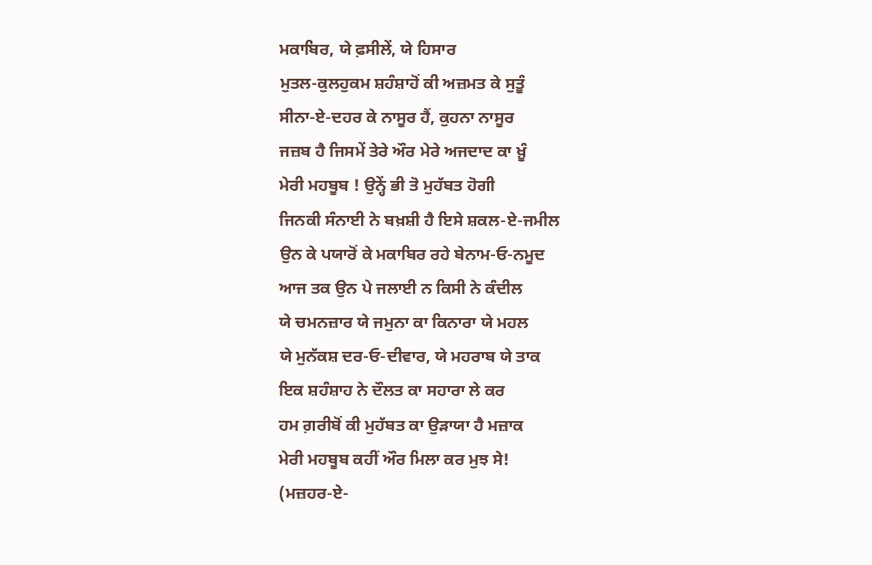ਮਕਾਬਿਰ, ਯੇ ਫ਼ਸੀਲੇਂ, ਯੇ ਹਿਸਾਰ
ਮੁਤਲ-ਕੁਲਹੁਕਮ ਸ਼ਹੰਸ਼ਾਹੋਂ ਕੀ ਅਜ਼ਮਤ ਕੇ ਸੁਤੂੰ
ਸੀਨਾ-ਏ-ਦਹਰ ਕੇ ਨਾਸੂਰ ਹੈਂ, ਕੁਹਨਾ ਨਾਸੂਰ
ਜਜ਼ਬ ਹੈ ਜਿਸਮੇਂ ਤੇਰੇ ਔਰ ਮੇਰੇ ਅਜਦਾਦ ਕਾ ਖ਼ੂੰ
ਮੇਰੀ ਮਹਬੂਬ ! ਉਨ੍ਹੇਂ ਭੀ ਤੋ ਮੁਹੱਬਤ ਹੋਗੀ
ਜਿਨਕੀ ਸੰਨਾਈ ਨੇ ਬਖ਼ਸ਼ੀ ਹੈ ਇਸੇ ਸ਼ਕਲ-ਏ-ਜਮੀਲ
ਉਨ ਕੇ ਪਯਾਰੋਂ ਕੇ ਮਕਾਬਿਰ ਰਹੇ ਬੇਨਾਮ-ਓ-ਨਮੂਦ
ਆਜ ਤਕ ਉਨ ਪੇ ਜਲਾਈ ਨ ਕਿਸੀ ਨੇ ਕੰਦੀਲ
ਯੇ ਚਮਨਜ਼ਾਰ ਯੇ ਜਮੁਨਾ ਕਾ ਕਿਨਾਰਾ ਯੇ ਮਹਲ
ਯੇ ਮੁਨੱਕਸ਼ ਦਰ-ਓ-ਦੀਵਾਰ, ਯੇ ਮਹਰਾਬ ਯੇ ਤਾਕ
ਇਕ ਸ਼ਹੰਸ਼ਾਹ ਨੇ ਦੌਲਤ ਕਾ ਸਹਾਰਾ ਲੇ ਕਰ
ਹਮ ਗ਼ਰੀਬੋਂ ਕੀ ਮੁਹੱਬਤ ਕਾ ਉੜਾਯਾ ਹੈ ਮਜ਼ਾਕ
ਮੇਰੀ ਮਹਬੂਬ ਕਹੀਂ ਔਰ ਮਿਲਾ ਕਰ ਮੁਝ ਸੇ!
(ਮਜ਼ਹਰ-ਏ-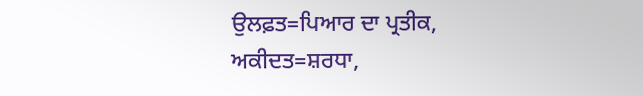ਉਲਫ਼ਤ=ਪਿਆਰ ਦਾ ਪ੍ਰਤੀਕ,
ਅਕੀਦਤ=ਸ਼ਰਧਾ,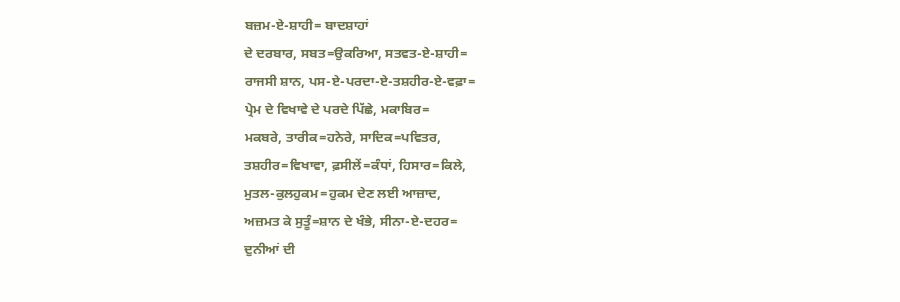ਬਜ਼ਮ-ਏ-ਸ਼ਾਹੀ= ਬਾਦਸ਼ਾਹਾਂ
ਦੇ ਦਰਬਾਰ, ਸਬਤ=ਉਕਰਿਆ, ਸਤਵਤ-ਏ-ਸ਼ਾਹੀ=
ਰਾਜਸੀ ਸ਼ਾਨ, ਪਸ-ਏ-ਪਰਦਾ-ਏ-ਤਸ਼ਹੀਰ-ਏ-ਵਫ਼ਾ=
ਪ੍ਰੇਮ ਦੇ ਵਿਖਾਵੇ ਦੇ ਪਰਦੇ ਪਿੱਛੇ, ਮਕਾਬਿਰ=
ਮਕਬਰੇ, ਤਾਰੀਕ=ਹਨੇਰੇ, ਸਾਦਿਕ=ਪਵਿਤਰ,
ਤਸ਼ਹੀਰ=ਵਿਖਾਵਾ, ਫ਼ਸੀਲੇਂ=ਕੰਧਾਂ, ਹਿਸਾਰ=ਕਿਲੇ,
ਮੁਤਲ-ਕੁਲਹੁਕਮ=ਹੁਕਮ ਦੇਣ ਲਈ ਆਜ਼ਾਦ,
ਅਜ਼ਮਤ ਕੇ ਸੁਤੂੰ=ਸ਼ਾਨ ਦੇ ਖੰਭੇ, ਸੀਨਾ-ਏ-ਦਹਰ=
ਦੁਨੀਆਂ ਦੀ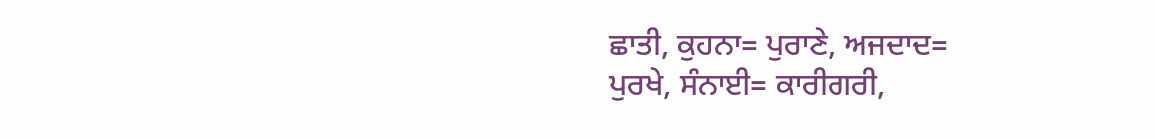ਛਾਤੀ, ਕੁਹਨਾ= ਪੁਰਾਣੇ, ਅਜਦਾਦ=
ਪੁਰਖੇ, ਸੰਨਾਈ= ਕਾਰੀਗਰੀ,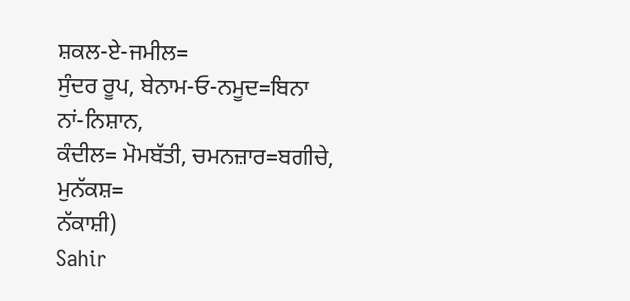ਸ਼ਕਲ-ਏ-ਜਮੀਲ=
ਸੁੰਦਰ ਰੂਪ, ਬੇਨਾਮ-ਓ-ਨਮੂਦ=ਬਿਨਾ ਨਾਂ-ਨਿਸ਼ਾਨ,
ਕੰਦੀਲ= ਮੋਮਬੱਤੀ, ਚਮਨਜ਼ਾਰ=ਬਗੀਚੇ, ਮੁਨੱਕਸ਼=
ਨੱਕਾਸ਼ੀ)
Sahir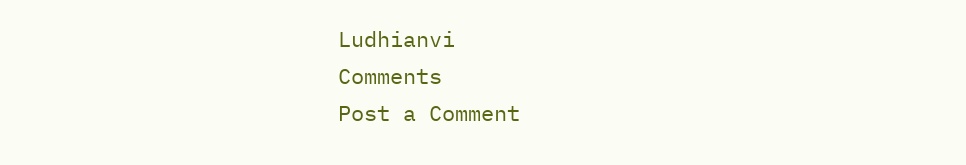Ludhianvi
Comments
Post a Comment